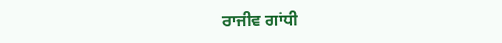ਰਾਜੀਵ ਗਾਂਧੀ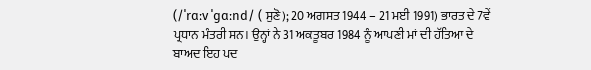(/ˈrɑːv ˈɡɑːnd/ ( ਸੁਣੋ); 20 ਅਗਸਤ 1944 – 21 ਮਈ 1991) ਭਾਰਤ ਦੇ 7ਵੇਂ ਪ੍ਰਧਾਨ ਮੰਤਰੀ ਸਨ। ਉਨ੍ਹਾਂ ਨੇ 31 ਅਕਤੂਬਰ 1984 ਨੂੰ ਆਪਣੀ ਮਾਂ ਦੀ ਹੱਤਿਆ ਦੇ ਬਾਅਦ ਇਹ ਪਦ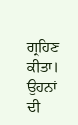ਗ੍ਰਹਿਣ ਕੀਤਾ। ਉਹਨਾਂ ਦੀ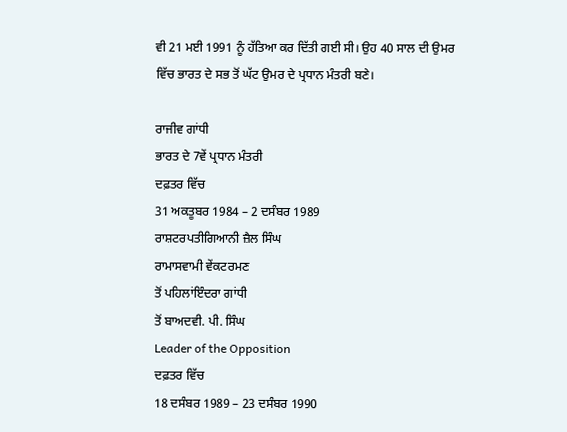ਵੀ 21 ਮਈ 1991 ਨੂੰ ਹੱਤਿਆ ਕਰ ਦਿੱਤੀ ਗਈ ਸੀ। ਉਹ 40 ਸਾਲ ਦੀ ਉਮਰ ਵਿੱਚ ਭਾਰਤ ਦੇ ਸਭ ਤੋਂ ਘੱਟ ਉਮਰ ਦੇ ਪ੍ਰਧਾਨ ਮੰਤਰੀ ਬਣੇ।

ਰਾਜੀਵ ਗਾਂਧੀ
ਭਾਰਤ ਦੇ 7ਵੇਂ ਪ੍ਰਧਾਨ ਮੰਤਰੀ
ਦਫ਼ਤਰ ਵਿੱਚ
31 ਅਕਤੂਬਰ 1984 – 2 ਦਸੰਬਰ 1989
ਰਾਸ਼ਟਰਪਤੀਗਿਆਨੀ ਜ਼ੈਲ ਸਿੰਘ
ਰਾਮਾਸਵਾਮੀ ਵੇਂਕਟਰਮਣ
ਤੋਂ ਪਹਿਲਾਂਇੰਦਰਾ ਗਾਂਧੀ
ਤੋਂ ਬਾਅਦਵੀ. ਪੀ. ਸਿੰਘ
Leader of the Opposition
ਦਫ਼ਤਰ ਵਿੱਚ
18 ਦਸੰਬਰ 1989 – 23 ਦਸੰਬਰ 1990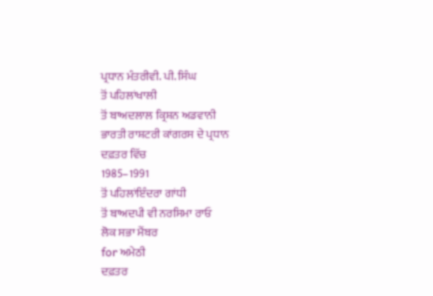ਪ੍ਰਧਾਨ ਮੰਤਰੀਵੀ. ਪੀ. ਸਿੰਘ
ਤੋਂ ਪਹਿਲਾਂਖਾਲੀ
ਤੋਂ ਬਾਅਦਲਾਲ ਕ੍ਰਿਸ਼ਨ ਅਡਵਾਨੀ
ਭਾਰਤੀ ਰਾਸ਼ਟਰੀ ਕਾਂਗਰਸ ਦੇ ਪ੍ਰਧਾਨ
ਦਫ਼ਤਰ ਵਿੱਚ
1985–1991
ਤੋਂ ਪਹਿਲਾਂਇੰਦਰਾ ਗਾਂਧੀ
ਤੋਂ ਬਾਅਦਪੀ ਵੀ ਨਰਸਿਮਾ ਰਾਓ
ਲੋਕ ਸਭਾ ਮੈਂਬਰ
for ਅਮੇਠੀ
ਦਫ਼ਤਰ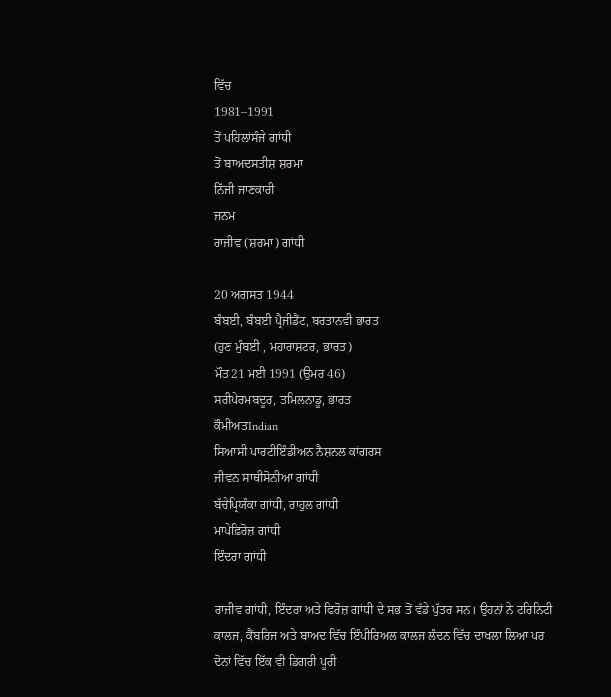ਵਿੱਚ
1981–1991
ਤੋਂ ਪਹਿਲਾਂਸੰਜੇ ਗਾਂਧੀ
ਤੋਂ ਬਾਅਦਸਤੀਸ਼ ਸ਼ਰਮਾ
ਨਿੱਜੀ ਜਾਣਕਾਰੀ
ਜਨਮ
ਰਾਜੀਵ (ਸ਼ਰਮਾ) ਗਾਂਧੀ

20 ਅਗਸਤ 1944
ਬੰਬਈ, ਬੰਬਈ ਪ੍ਰੈਜੀਡੈਂਟ, ਬਰਤਾਨਵੀ ਭਾਰਤ
(ਹੁਣ ਮੁੰਬਈ , ਮਹਾਰਾਸ਼ਟਰ, ਭਾਰਤ)
ਮੌਤ21 ਮਈ 1991 (ਉਮਰ 46)
ਸਰੀਪੇਰਮਬਦੂਰ, ਤਮਿਲਨਾਡੂ, ਭਾਰਤ
ਕੌਮੀਅਤIndian
ਸਿਆਸੀ ਪਾਰਟੀਇੰਡੀਅਨ ਨੈਸ਼ਨਲ ਕਾਂਗਰਸ
ਜੀਵਨ ਸਾਥੀਸੋਨੀਆ ਗਾਂਧੀ
ਬੱਚੇਪ੍ਰਿਯੰਕਾ ਗਾਂਧੀ, ਰਾਹੁਲ ਗਾਂਧੀ
ਮਾਪੇਫ਼ਿਰੋਜ਼ ਗਾਂਧੀ
ਇੰਦਰਾ ਗਾਂਧੀ

ਰਾਜੀਵ ਗਾਂਧੀ, ਇੰਦਰਾ ਅਤੇ ਫਿਰੋਜ਼ ਗਾਂਧੀ ਦੇ ਸਭ ਤੋਂ ਵੱਡੇ ਪੁੱਤਰ ਸਨ। ਉਹਨਾਂ ਨੇ ਟਰਿਨਿਟੀ ਕਾਲਜ, ਕੈਂਬਰਿਜ ਅਤੇ ਬਾਅਦ ਵਿੱਚ ਇੰਪੀਰਿਅਲ ਕਾਲਜ ਲੰਦਨ ਵਿੱਚ ਦਾਖਲਾ ਲਿਆ ਪਰ ਦੋਨਾਂ ਵਿੱਚ ਇੱਕ ਵੀ ਡਿਗਰੀ ਪੂਰੀ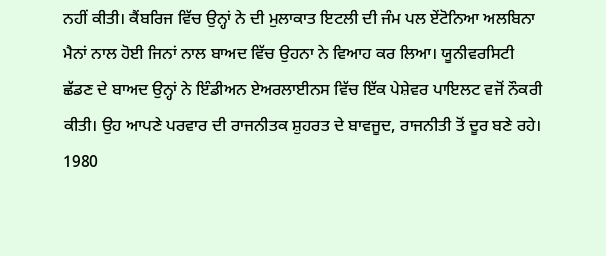ਨਹੀਂ ਕੀਤੀ। ਕੈਂਬਰਿਜ ਵਿੱਚ ਉਨ੍ਹਾਂ ਨੇ ਦੀ ਮੁਲਾਕਾਤ ਇਟਲੀ ਦੀ ਜੰਮ ਪਲ ਏਂਟੋਨਿਆ ਅਲਬਿਨਾ ਮੈਨਾਂ ਨਾਲ ਹੋਈ ਜਿਨਾਂ ਨਾਲ ਬਾਅਦ ਵਿੱਚ ਉਹਨਾ ਨੇ ਵਿਆਹ ਕਰ ਲਿਆ। ਯੂਨੀਵਰਸਿਟੀ ਛੱਡਣ ਦੇ ਬਾਅਦ ਉਨ੍ਹਾਂ ਨੇ ਇੰਡੀਅਨ ਏਅਰਲਾਈਨਸ ਵਿੱਚ ਇੱਕ ਪੇਸ਼ੇਵਰ ਪਾਇਲਟ ਵਜੋਂ ਨੌਕਰੀ ਕੀਤੀ। ਉਹ ਆਪਣੇ ਪਰਵਾਰ ਦੀ ਰਾਜਨੀਤਕ ਸ਼ੁਹਰਤ ਦੇ ਬਾਵਜੂਦ, ਰਾਜਨੀਤੀ ਤੋਂ ਦੂਰ ਬਣੇ ਰਹੇ। 1980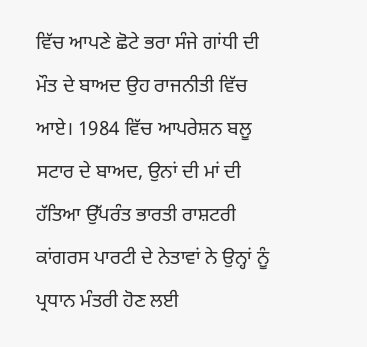ਵਿੱਚ ਆਪਣੇ ਛੋਟੇ ਭਰਾ ਸੰਜੇ ਗਾਂਧੀ ਦੀ ਮੌਤ ਦੇ ਬਾਅਦ ਉਹ ਰਾਜਨੀਤੀ ਵਿੱਚ ਆਏ। 1984 ਵਿੱਚ ਆਪਰੇਸ਼ਨ ਬਲੂ ਸਟਾਰ ਦੇ ਬਾਅਦ, ਉਨਾਂ ਦੀ ਮਾਂ ਦੀ ਹੱਤਿਆ ਉੱਪਰੰਤ ਭਾਰਤੀ ਰਾਸ਼ਟਰੀ ਕਾਂਗਰਸ ਪਾਰਟੀ ਦੇ ਨੇਤਾਵਾਂ ਨੇ ਉਨ੍ਹਾਂ ਨੂੰ ਪ੍ਰਧਾਨ ਮੰਤਰੀ ਹੋਣ ਲਈ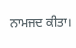ਨਾਮਜਦ ਕੀਤਾ।